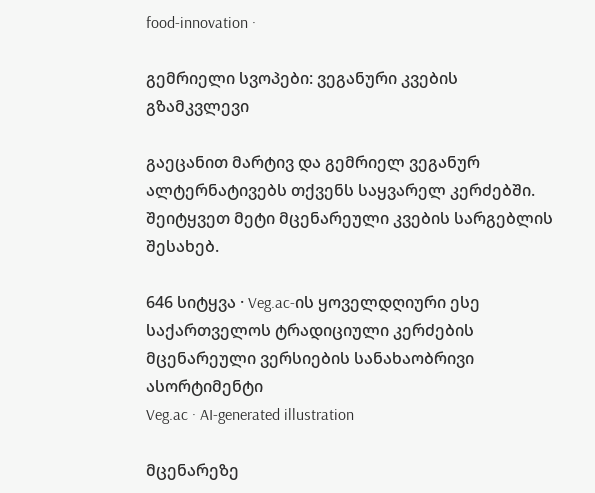food-innovation ·

გემრიელი სვოპები: ვეგანური კვების გზამკვლევი

გაეცანით მარტივ და გემრიელ ვეგანურ ალტერნატივებს თქვენს საყვარელ კერძებში. შეიტყვეთ მეტი მცენარეული კვების სარგებლის შესახებ.

646 სიტყვა · Veg.ac-ის ყოველდღიური ესე
საქართველოს ტრადიციული კერძების მცენარეული ვერსიების სანახაობრივი ასორტიმენტი
Veg.ac · AI-generated illustration

მცენარეზე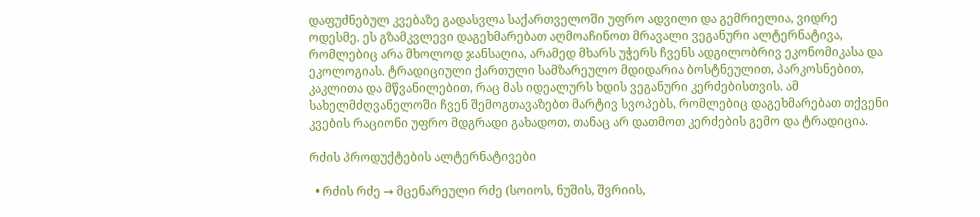დაფუძნებულ კვებაზე გადასვლა საქართველოში უფრო ადვილი და გემრიელია, ვიდრე ოდესმე. ეს გზამკვლევი დაგეხმარებათ აღმოაჩინოთ მრავალი ვეგანური ალტერნატივა, რომლებიც არა მხოლოდ ჯანსაღია, არამედ მხარს უჭერს ჩვენს ადგილობრივ ეკონომიკასა და ეკოლოგიას. ტრადიციული ქართული სამზარეულო მდიდარია ბოსტნეულით, პარკოსნებით, კაკლითა და მწვანილებით, რაც მას იდეალურს ხდის ვეგანური კერძებისთვის. ამ სახელმძღვანელოში ჩვენ შემოგთავაზებთ მარტივ სვოპებს, რომლებიც დაგეხმარებათ თქვენი კვების რაციონი უფრო მდგრადი გახადოთ, თანაც არ დათმოთ კერძების გემო და ტრადიცია.

რძის პროდუქტების ალტერნატივები

  • რძის რძე → მცენარეული რძე (სოიოს, ნუშის, შვრიის,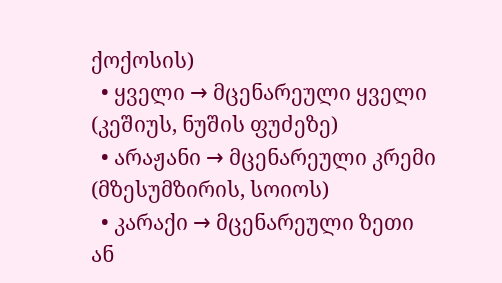ქოქოსის)
  • ყველი → მცენარეული ყველი (კეშიუს, ნუშის ფუძეზე)
  • არაჟანი → მცენარეული კრემი (მზესუმზირის, სოიოს)
  • კარაქი → მცენარეული ზეთი ან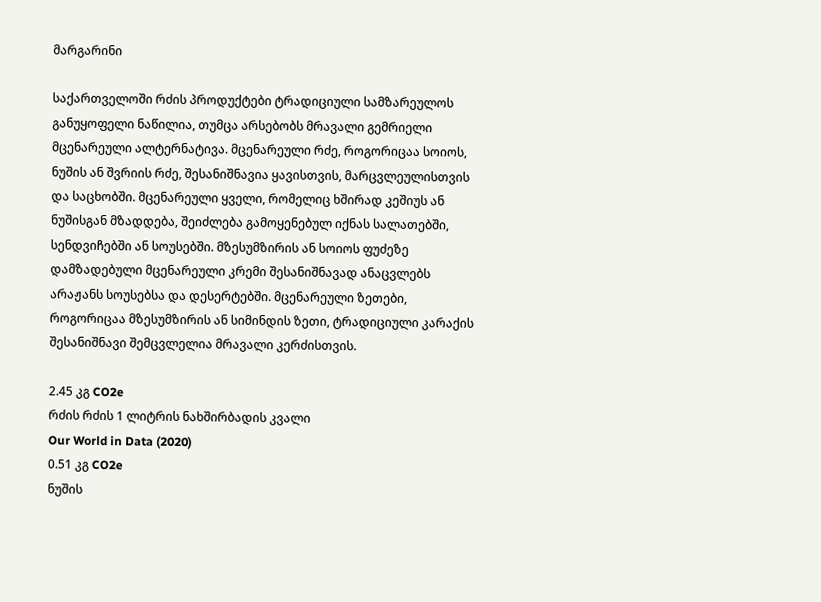მარგარინი

საქართველოში რძის პროდუქტები ტრადიციული სამზარეულოს განუყოფელი ნაწილია, თუმცა არსებობს მრავალი გემრიელი მცენარეული ალტერნატივა. მცენარეული რძე, როგორიცაა სოიოს, ნუშის ან შვრიის რძე, შესანიშნავია ყავისთვის, მარცვლეულისთვის და საცხობში. მცენარეული ყველი, რომელიც ხშირად კეშიუს ან ნუშისგან მზადდება, შეიძლება გამოყენებულ იქნას სალათებში, სენდვიჩებში ან სოუსებში. მზესუმზირის ან სოიოს ფუძეზე დამზადებული მცენარეული კრემი შესანიშნავად ანაცვლებს არაჟანს სოუსებსა და დესერტებში. მცენარეული ზეთები, როგორიცაა მზესუმზირის ან სიმინდის ზეთი, ტრადიციული კარაქის შესანიშნავი შემცვლელია მრავალი კერძისთვის.

2.45 კგ CO2e
რძის რძის 1 ლიტრის ნახშირბადის კვალი
Our World in Data (2020)
0.51 კგ CO2e
ნუშის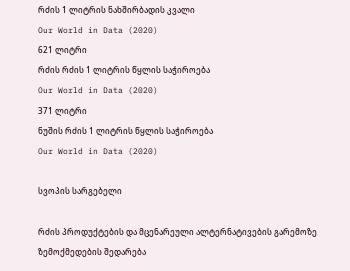რძის 1 ლიტრის ნახშირბადის კვალი
Our World in Data (2020)
621 ლიტრი
რძის რძის 1 ლიტრის წყლის საჭიროება
Our World in Data (2020)
371 ლიტრი
ნუშის რძის 1 ლიტრის წყლის საჭიროება
Our World in Data (2020)

სვოპის სარგებელი

რძის პროდუქტების და მცენარეული ალტერნატივების გარემოზე ზემოქმედების შედარება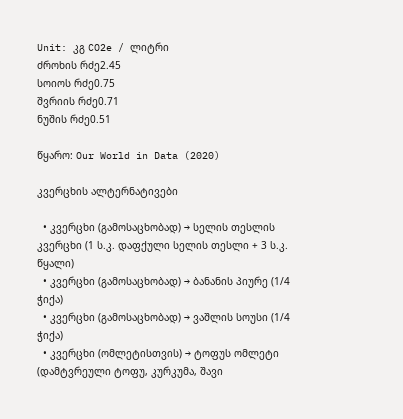Unit: კგ CO2e / ლიტრი
ძროხის რძე2.45
სოიოს რძე0.75
შვრიის რძე0.71
ნუშის რძე0.51

წყარო: Our World in Data (2020)

კვერცხის ალტერნატივები

  • კვერცხი (გამოსაცხობად) → სელის თესლის კვერცხი (1 ს.კ. დაფქული სელის თესლი + 3 ს.კ. წყალი)
  • კვერცხი (გამოსაცხობად) → ბანანის პიურე (1/4 ჭიქა)
  • კვერცხი (გამოსაცხობად) → ვაშლის სოუსი (1/4 ჭიქა)
  • კვერცხი (ომლეტისთვის) → ტოფუს ომლეტი (დამტვრეული ტოფუ, კურკუმა, შავი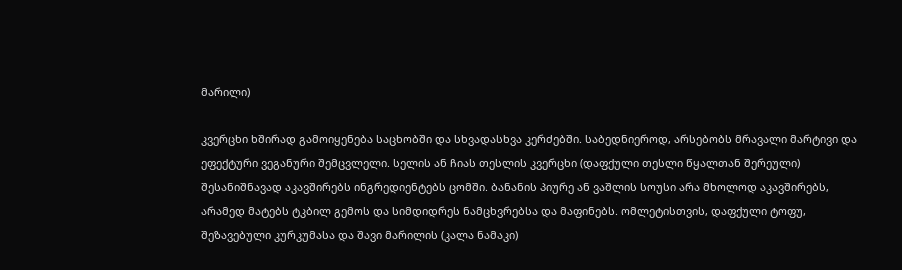მარილი)

კვერცხი ხშირად გამოიყენება საცხობში და სხვადასხვა კერძებში. საბედნიეროდ, არსებობს მრავალი მარტივი და ეფექტური ვეგანური შემცვლელი. სელის ან ჩიას თესლის კვერცხი (დაფქული თესლი წყალთან შერეული) შესანიშნავად აკავშირებს ინგრედიენტებს ცომში. ბანანის პიურე ან ვაშლის სოუსი არა მხოლოდ აკავშირებს, არამედ მატებს ტკბილ გემოს და სიმდიდრეს ნამცხვრებსა და მაფინებს. ომლეტისთვის, დაფქული ტოფუ, შეზავებული კურკუმასა და შავი მარილის (კალა ნამაკი)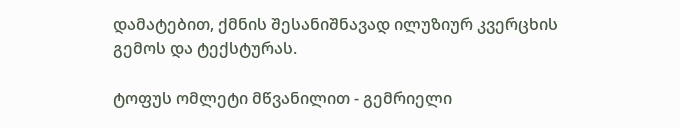დამატებით, ქმნის შესანიშნავად ილუზიურ კვერცხის გემოს და ტექსტურას.

ტოფუს ომლეტი მწვანილით - გემრიელი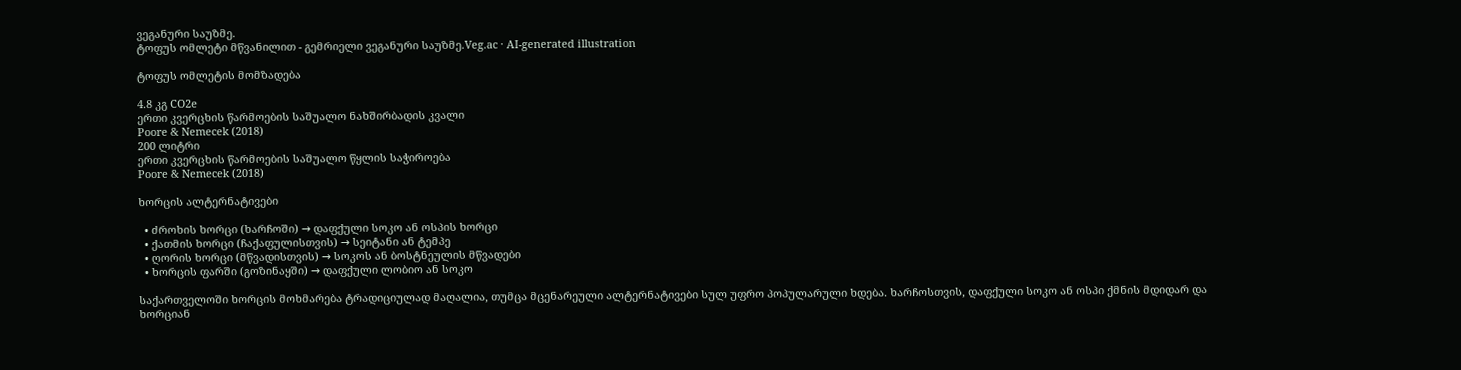ვეგანური საუზმე.
ტოფუს ომლეტი მწვანილით - გემრიელი ვეგანური საუზმე.Veg.ac · AI-generated illustration

ტოფუს ომლეტის მომზადება

4.8 კგ CO2e
ერთი კვერცხის წარმოების საშუალო ნახშირბადის კვალი
Poore & Nemecek (2018)
200 ლიტრი
ერთი კვერცხის წარმოების საშუალო წყლის საჭიროება
Poore & Nemecek (2018)

ხორცის ალტერნატივები

  • ძროხის ხორცი (ხარჩოში) → დაფქული სოკო ან ოსპის ხორცი
  • ქათმის ხორცი (ჩაქაფულისთვის) → სეიტანი ან ტემპე
  • ღორის ხორცი (მწვადისთვის) → სოკოს ან ბოსტნეულის მწვადები
  • ხორცის ფარში (გოზინაყში) → დაფქული ლობიო ან სოკო

საქართველოში ხორცის მოხმარება ტრადიციულად მაღალია, თუმცა მცენარეული ალტერნატივები სულ უფრო პოპულარული ხდება. ხარჩოსთვის, დაფქული სოკო ან ოსპი ქმნის მდიდარ და ხორციან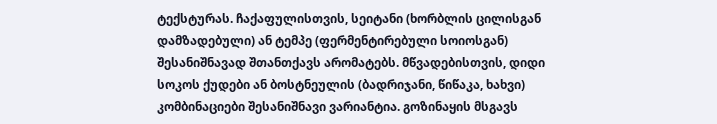ტექსტურას. ჩაქაფულისთვის, სეიტანი (ხორბლის ცილისგან დამზადებული) ან ტემპე (ფერმენტირებული სოიოსგან) შესანიშნავად შთანთქავს არომატებს. მწვადებისთვის, დიდი სოკოს ქუდები ან ბოსტნეულის (ბადრიჯანი, წიწაკა, ხახვი) კომბინაციები შესანიშნავი ვარიანტია. გოზინაყის მსგავს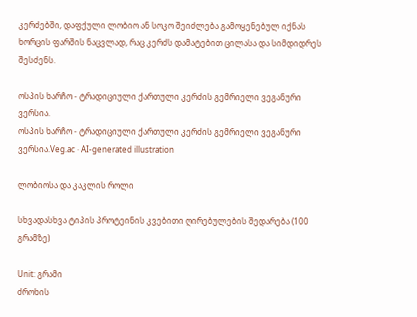კერძებში, დაფქული ლობიო ან სოკო შეიძლება გამოყენებულ იქნას ხორცის ფარშის ნაცვლად, რაც კერძს დამატებით ცილასა და სიმდიდრეს შესძენს.

ოსპის ხარჩო - ტრადიციული ქართული კერძის გემრიელი ვეგანური ვერსია.
ოსპის ხარჩო - ტრადიციული ქართული კერძის გემრიელი ვეგანური ვერსია.Veg.ac · AI-generated illustration

ლობიოსა და კაკლის როლი

სხვადასხვა ტიპის პროტეინის კვებითი ღირებულების შედარება (100 გრამზე)

Unit: გრამი
ძროხის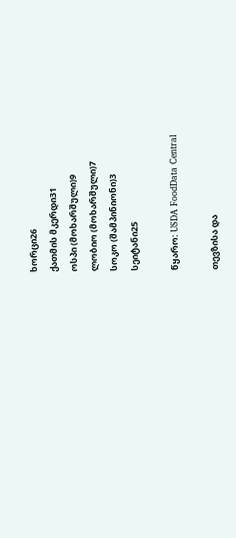ხორცი26
ქათმის მკერდი31
ოსპი (მოხარშული)9
ლობიო (მოხარშული)7
სოკო (შამპინიონი)3
სეიტანი25

წყარო: USDA FoodData Central

თევზისა და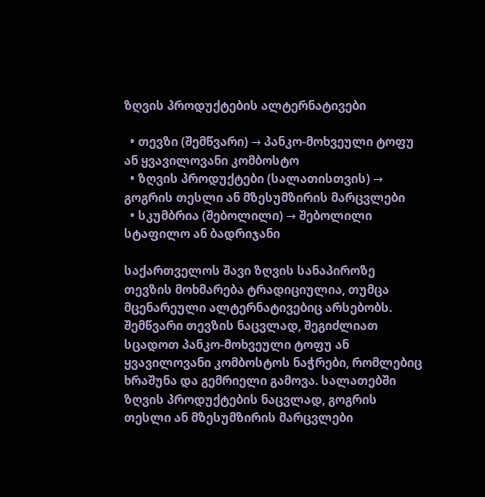ზღვის პროდუქტების ალტერნატივები

  • თევზი (შემწვარი) → პანკო-მოხვეული ტოფუ ან ყვავილოვანი კომბოსტო
  • ზღვის პროდუქტები (სალათისთვის) → გოგრის თესლი ან მზესუმზირის მარცვლები
  • სკუმბრია (შებოლილი) → შებოლილი სტაფილო ან ბადრიჯანი

საქართველოს შავი ზღვის სანაპიროზე თევზის მოხმარება ტრადიციულია, თუმცა მცენარეული ალტერნატივებიც არსებობს. შემწვარი თევზის ნაცვლად, შეგიძლიათ სცადოთ პანკო-მოხვეული ტოფუ ან ყვავილოვანი კომბოსტოს ნაჭრები, რომლებიც ხრაშუნა და გემრიელი გამოვა. სალათებში ზღვის პროდუქტების ნაცვლად, გოგრის თესლი ან მზესუმზირის მარცვლები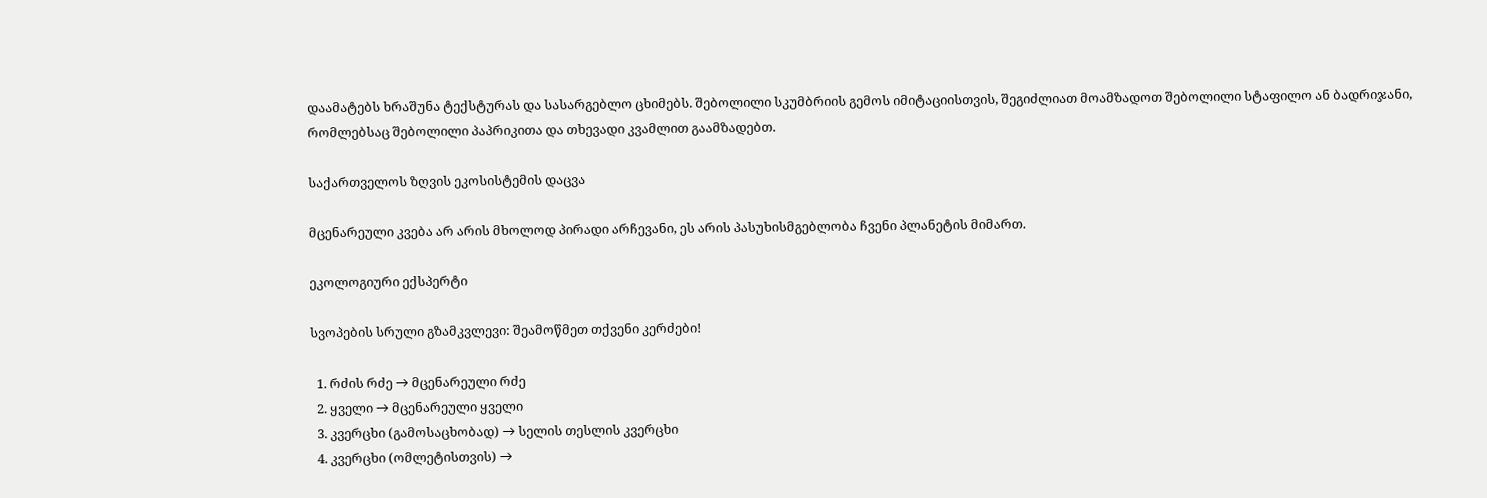დაამატებს ხრაშუნა ტექსტურას და სასარგებლო ცხიმებს. შებოლილი სკუმბრიის გემოს იმიტაციისთვის, შეგიძლიათ მოამზადოთ შებოლილი სტაფილო ან ბადრიჯანი, რომლებსაც შებოლილი პაპრიკითა და თხევადი კვამლით გაამზადებთ.

საქართველოს ზღვის ეკოსისტემის დაცვა

მცენარეული კვება არ არის მხოლოდ პირადი არჩევანი, ეს არის პასუხისმგებლობა ჩვენი პლანეტის მიმართ.

ეკოლოგიური ექსპერტი

სვოპების სრული გზამკვლევი: შეამოწმეთ თქვენი კერძები!

  1. რძის რძე → მცენარეული რძე
  2. ყველი → მცენარეული ყველი
  3. კვერცხი (გამოსაცხობად) → სელის თესლის კვერცხი
  4. კვერცხი (ომლეტისთვის) →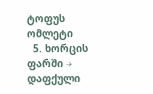ტოფუს ომლეტი
  5. ხორცის ფარში → დაფქული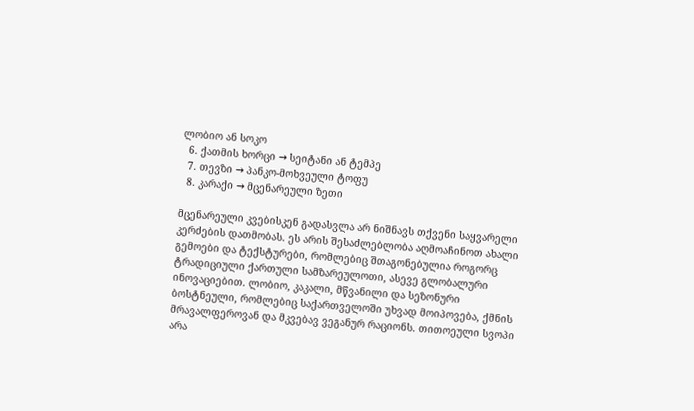ლობიო ან სოკო
  6. ქათმის ხორცი → სეიტანი ან ტემპე
  7. თევზი → პანკო-მოხვეული ტოფუ
  8. კარაქი → მცენარეული ზეთი

მცენარეული კვებისკენ გადასვლა არ ნიშნავს თქვენი საყვარელი კერძების დათმობას. ეს არის შესაძლებლობა აღმოაჩინოთ ახალი გემოები და ტექსტურები, რომლებიც შთაგონებულია როგორც ტრადიციული ქართული სამზარეულოთი, ასევე გლობალური ინოვაციებით. ლობიო, კაკალი, მწვანილი და სეზონური ბოსტნეული, რომლებიც საქართველოში უხვად მოიპოვება, ქმნის მრავალფეროვან და მკვებავ ვეგანურ რაციონს. თითოეული სვოპი არა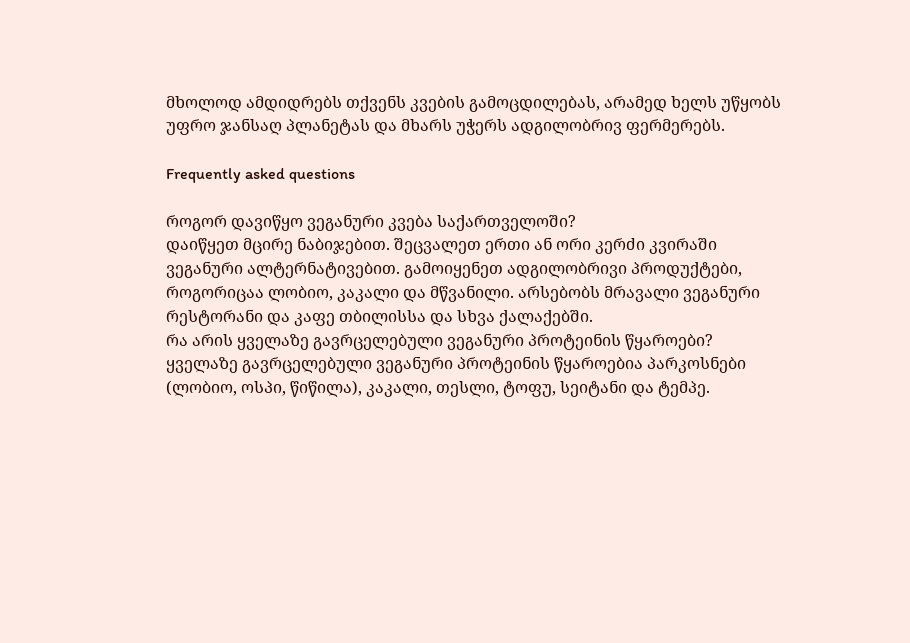მხოლოდ ამდიდრებს თქვენს კვების გამოცდილებას, არამედ ხელს უწყობს უფრო ჯანსაღ პლანეტას და მხარს უჭერს ადგილობრივ ფერმერებს.

Frequently asked questions

როგორ დავიწყო ვეგანური კვება საქართველოში?
დაიწყეთ მცირე ნაბიჯებით. შეცვალეთ ერთი ან ორი კერძი კვირაში ვეგანური ალტერნატივებით. გამოიყენეთ ადგილობრივი პროდუქტები, როგორიცაა ლობიო, კაკალი და მწვანილი. არსებობს მრავალი ვეგანური რესტორანი და კაფე თბილისსა და სხვა ქალაქებში.
რა არის ყველაზე გავრცელებული ვეგანური პროტეინის წყაროები?
ყველაზე გავრცელებული ვეგანური პროტეინის წყაროებია პარკოსნები (ლობიო, ოსპი, წიწილა), კაკალი, თესლი, ტოფუ, სეიტანი და ტემპე.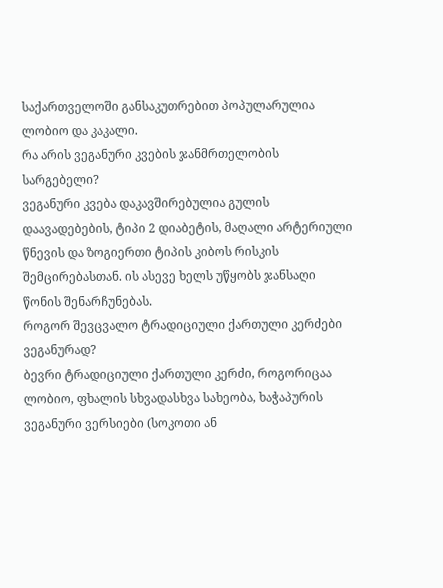საქართველოში განსაკუთრებით პოპულარულია ლობიო და კაკალი.
რა არის ვეგანური კვების ჯანმრთელობის სარგებელი?
ვეგანური კვება დაკავშირებულია გულის დაავადებების, ტიპი 2 დიაბეტის, მაღალი არტერიული წნევის და ზოგიერთი ტიპის კიბოს რისკის შემცირებასთან. ის ასევე ხელს უწყობს ჯანსაღი წონის შენარჩუნებას.
როგორ შევცვალო ტრადიციული ქართული კერძები ვეგანურად?
ბევრი ტრადიციული ქართული კერძი, როგორიცაა ლობიო, ფხალის სხვადასხვა სახეობა, ხაჭაპურის ვეგანური ვერსიები (სოკოთი ან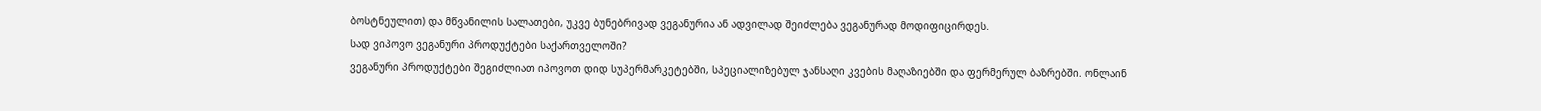ბოსტნეულით) და მწვანილის სალათები, უკვე ბუნებრივად ვეგანურია ან ადვილად შეიძლება ვეგანურად მოდიფიცირდეს.
სად ვიპოვო ვეგანური პროდუქტები საქართველოში?
ვეგანური პროდუქტები შეგიძლიათ იპოვოთ დიდ სუპერმარკეტებში, სპეციალიზებულ ჯანსაღი კვების მაღაზიებში და ფერმერულ ბაზრებში. ონლაინ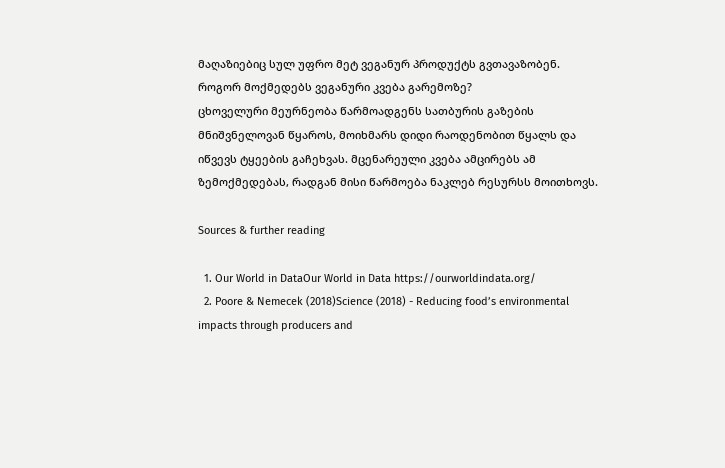მაღაზიებიც სულ უფრო მეტ ვეგანურ პროდუქტს გვთავაზობენ.
როგორ მოქმედებს ვეგანური კვება გარემოზე?
ცხოველური მეურნეობა წარმოადგენს სათბურის გაზების მნიშვნელოვან წყაროს, მოიხმარს დიდი რაოდენობით წყალს და იწვევს ტყეების გაჩეხვას. მცენარეული კვება ამცირებს ამ ზემოქმედებას, რადგან მისი წარმოება ნაკლებ რესურსს მოითხოვს.

Sources & further reading

  1. Our World in DataOur World in Data https://ourworldindata.org/
  2. Poore & Nemecek (2018)Science (2018) - Reducing food’s environmental impacts through producers and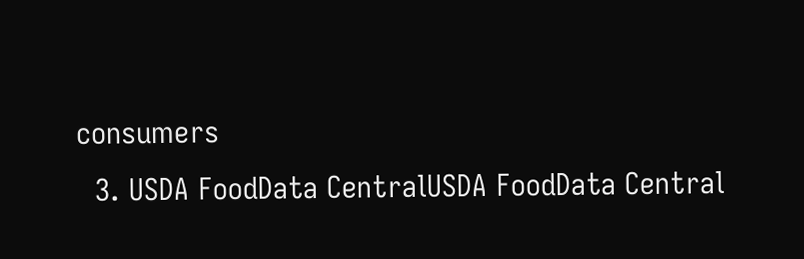consumers
  3. USDA FoodData CentralUSDA FoodData Central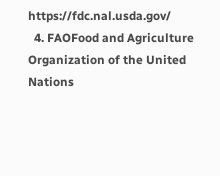https://fdc.nal.usda.gov/
  4. FAOFood and Agriculture Organization of the United Nations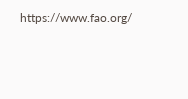https://www.fao.org/